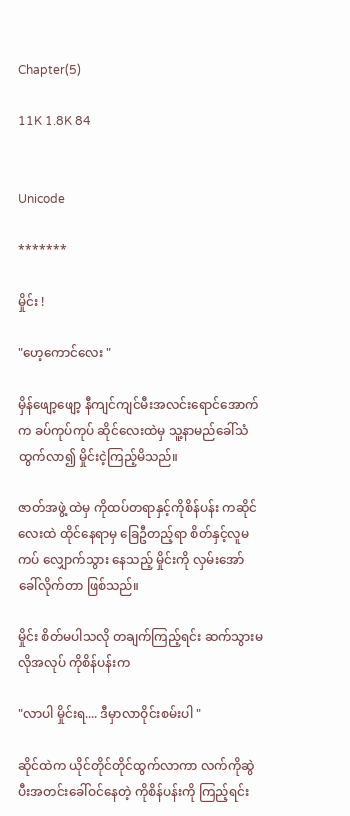Chapter(5)

11K 1.8K 84


Unicode

*******

မှိုင်း !

"ဟေ့ကောင်လေး "

မှိန်ဖျော့ဖျော့ နီကျင်ကျင်မီးအလင်းရောင်အောက်က ခပ်ကုပ်ကုပ် ဆိုင်လေးထဲမှ သူ့နာမည်ခေါ်သံထွက်လာ၍ မှိုင်းငဲ့ကြည့်မိသည်။

ဇာတ်အဖွဲ့ ထဲမှ ကိုထပ်တရာနှင့်ကိုစိန်ပန်း ကဆိုင်လေးထဲ ထိုင်နေရာမှ ခြေဦတည့်ရာ စိတ်နှင့်လူမကပ် လျှောက်သွား နေသည့် မှိုင်းကို လှမ်းအော်ခေါ်လိုက်တာ ဖြစ်သည်။

မှိုင်း စိတ်မပါသလို တချက်ကြည့်ရင်း ဆက်သွားမလိုအလုပ် ကိုစိန်ပန်းက

"လာပါ မှိုင်းရ.... ဒီမှာလာဝိုင်းစမ်းပါ "

ဆိုင်ထဲက ယိုင်တိုင်တိုင်ထွက်လာကာ လက်ကိုဆွဲပီးအတင်းခေါ်ဝင်နေတဲ့ ကိုစိန်ပန်းကို ကြည့်ရင်း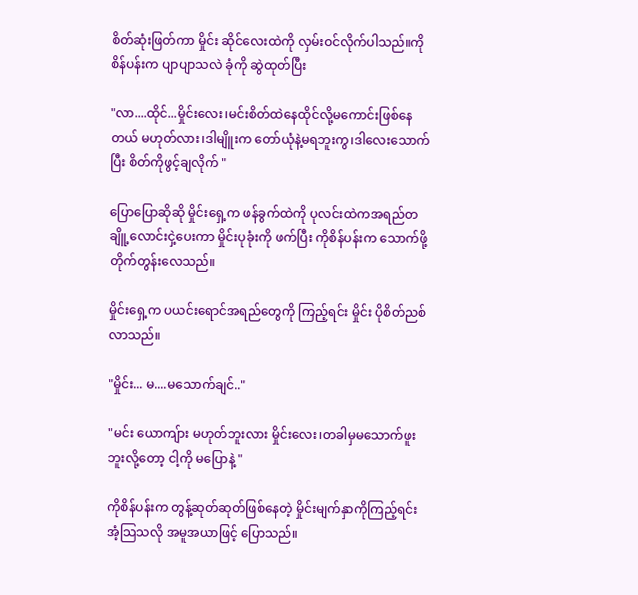စိတ်ဆုံးဖြတ်ကာ မှိုင်း ဆိုင်လေးထဲကို လှမ်းဝင်လိုက်ပါသည်။ကိုစိန်ပန်းက ပျာပျာသလဲ ခုံကို ဆွဲထုတ်ပြီး

"လာ....ထိုင်...မှိုင်းလေး၊မင်းစိတ်ထဲနေထိုင်လို့မကောင်းဖြစ်နေတယ် မဟုတ်လား၊ဒါမျိူးက တော်ယုံနဲ့မရဘူးကွ၊ဒါလေးသောက်ပြီး စိတ်ကိုဖွင့်ချလိုက် "

ပြောပြောဆိုဆို မှိုင်းရှေ့က ဖန်ခွက်ထဲကို ပုလင်းထဲကအရည်တချိူ့လောင်းငှဲ့ပေးကာ မှိုင်းပုခုံးကို ဖက်ပြီး ကိုစိန်ပန်းက သောက်ဖို့တိုက်တွန်းလေသည်။

မှိုင်းရှေ့က ပယင်းရောင်အရည်တွေကို ကြည့်ရင်း မှိုင်း ပိုစိတ်ညစ်လာသည်။

"မှိုင်း... မ....မသောက်ချင်.."

"မင်း ယောကျ်ား မဟုတ်ဘူးလား မှိုင်းလေး၊တခါမှမသောက်ဖူးဘူးလို့တော့ ငါ့ကို မပြောနဲ့ "

ကိုစိန်ပန်းက တွန့်ဆုတ်ဆုတ်ဖြစ်နေတဲ့ မှိုင်းမျက်နှာကိုကြည့်ရင်း အံ့သြသလို အမူအယာဖြင့် ပြောသည်။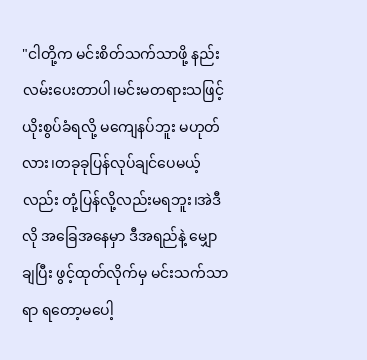"ငါတို့က မင်းစိတ်သက်သာဖို့ နည်းလမ်းပေးတာပါ၊မင်းမတရားသဖြင့် ယိုးစွပ်ခံရလို့ မကျေနပ်ဘူး မဟုတ်လား၊တခုခုပြန်လုပ်ချင်ပေမယ့်လည်း တုံ့ပြန်လို့လည်းမရဘူး၊အဲဒီလို အခြေအနေမှာ ဒီအရည်နဲ့ မျှောချပြီး ဖွင့်ထုတ်လိုက်မှ မင်းသက်သာရာ ရတော့မပေါ့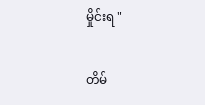မှိုင်းရ "

တိမ်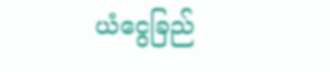ယံငွေခြည်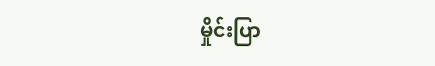မှိုင်းပြာ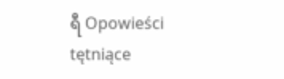ရီ Opowieści tętniące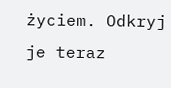życiem. Odkryj je teraz